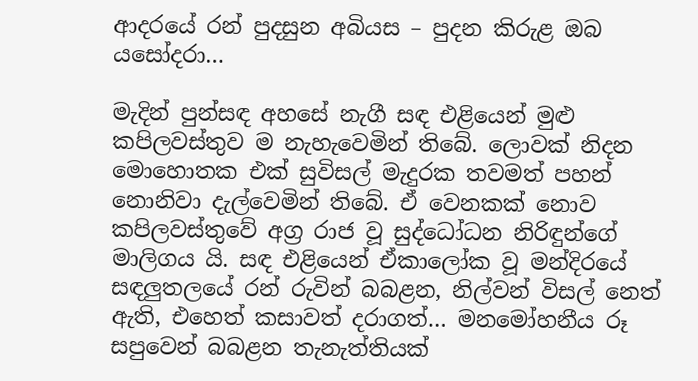ආදරයේ රන් පුදසුන අබියස – පුදන කිරුළ ඔබ
යසෝදරා…

මැදින් පුන්සඳ අහසේ නැගී සඳ එළියෙන් මුළු කපිලවස්තුව ම නැහැවෙමින් තිබේ. ලොවක් නිදන මොහොතක එක් සුවිසල් මැදුරක තවමත් පහන් නොනිවා දැල්වෙමින් තිබේ. ඒ වෙනකක් නොව කපිලවස්තුවේ අග්‍ර රාජ වූ සුද්ධෝධන නිරිඳුන්ගේ මාලිගය යි. සඳ එළියෙන් ඒකාලෝක වූ මන්දිරයේ සඳලුතලයේ රන් රුවින් බබළන, නිල්වන් විසල් නෙත් ඇති, එහෙත් කසාවත් දරාගත්… මනමෝහනීය රූ සපුවෙන් බබළන තැනැත්තියක්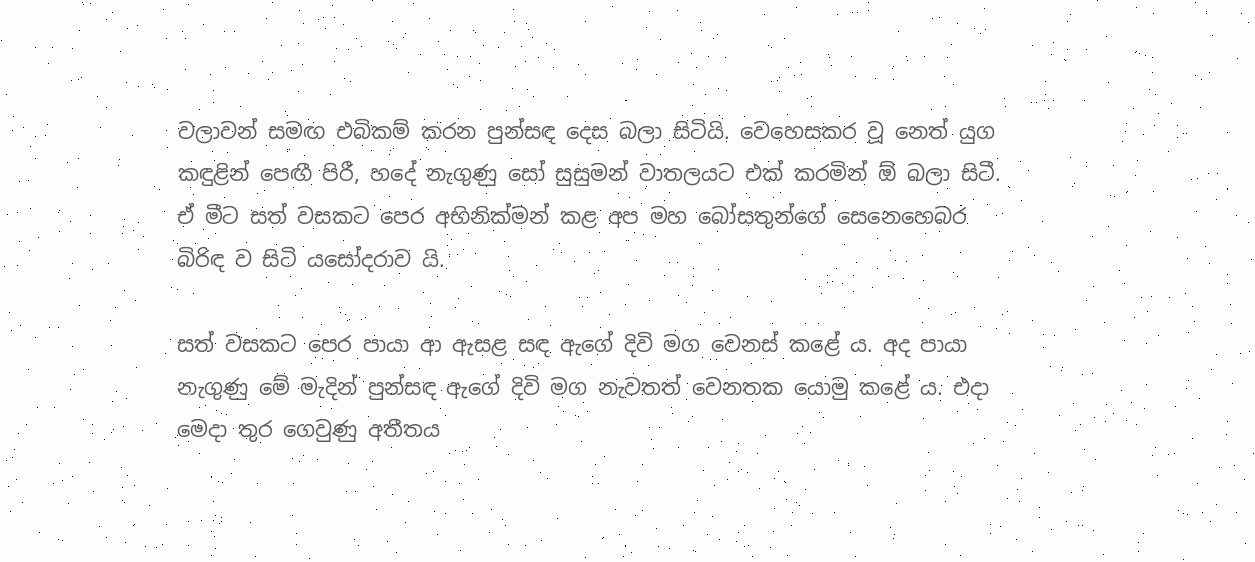වලාවන් සමඟ එබිකම් කරන පුන්සඳ දෙස බලා සිටියි. වෙහෙසකර වූ නෙත් යුග කඳුළින් පෙඟී පිරී, හදේ නැගුණු සෝ සුසුමන් වාතලයට එක් කරමින් ඕ බලා සිටී. ඒ මීට සත් වසකට පෙර අභිනික්මන් කළ අප මහ බෝසතුන්ගේ සෙනෙහෙබර බිරිඳ ව සිටි යසෝදරාව යි.

සත් වසකට පෙර පායා ආ ඇසළ සඳ ඇගේ දිවි මග වෙනස් කළේ ය. අද පායා නැගුණු මේ මැදින් පුන්සඳ ඇගේ දිවි මග නැවතත් වෙනතක යොමු කළේ ය. එදා මෙදා තුර ගෙවුණු අතීතය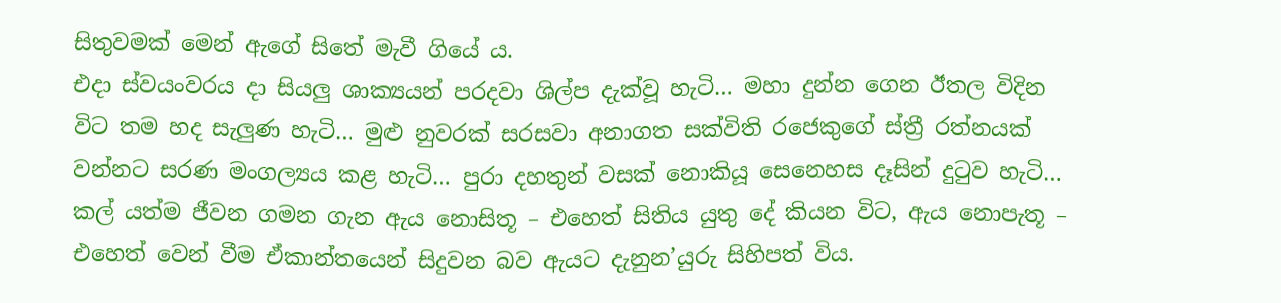සිතුවමක් මෙන් ඇගේ සිතේ මැවී ගියේ ය.
එදා ස්වයංවරය දා සියලු ශාක්‍යයන් පරදවා ශිල්ප දැක්වූ හැටි… මහා දුන්න ගෙන ඊතල විදින විට තම හද සැලුණ හැටි… මුළු නුවරක් සරසවා අනාගත සක්විති රජෙකුගේ ස්ත්‍රී රත්නයක් වන්නට සරණ මංගල්‍යය කළ හැටි… පුරා දහතුන් වසක් නොකියූ සෙනෙහස දෑසින් දුටුව හැටි… කල් යත්ම ජීවන ගමන ගැන ඇය නොසිතූ – එහෙත් සිතිය යුතු දේ කියන විට, ඇය නොපැතූ – එහෙත් වෙන් වීම ඒකාන්තයෙන් සිදුවන බව ඇයට දැනුන’යුරු සිහිපත් විය.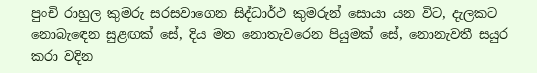පුංචි රාහුල කුමරු සරසවාගෙන සිද්ධාර්ථ කුමරුන් සොයා යන විට, දැලකට නොබැඳෙන සුළඟක් සේ, දිය මත නොතැවරෙන පියුමක් සේ, නොනැවතී සයුර කරා වදින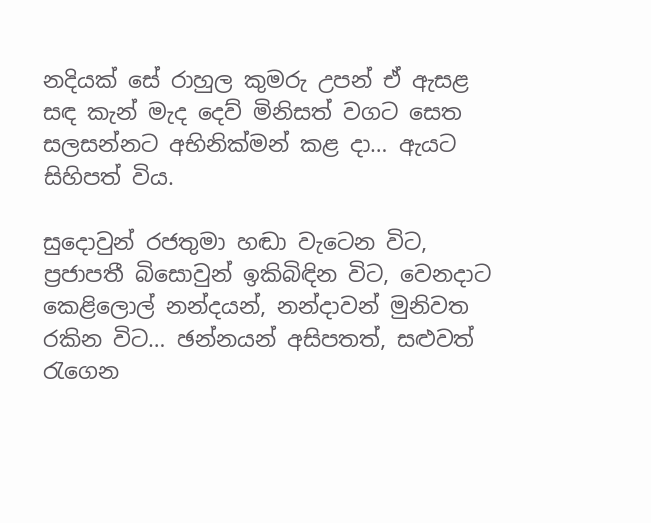නදියක් සේ රාහුල කුමරු උපන් ඒ ඇසළ සඳ කැන් මැද දෙව් මිනිසත් වගට සෙත සලසන්නට අභිනික්මන් කළ දා… ඇයට සිහිපත් විය.

සුදොවුන් රජතුමා හඬා වැටෙන විට, ප්‍රජාපතී බිසොවුන් ඉකිබිඳින විට, වෙනදාට කෙළිලොල් නන්දයන්, නන්දාවන් මුනිවත රකින විට… ඡන්නයන් අසිපතත්, සළුවත් රැගෙන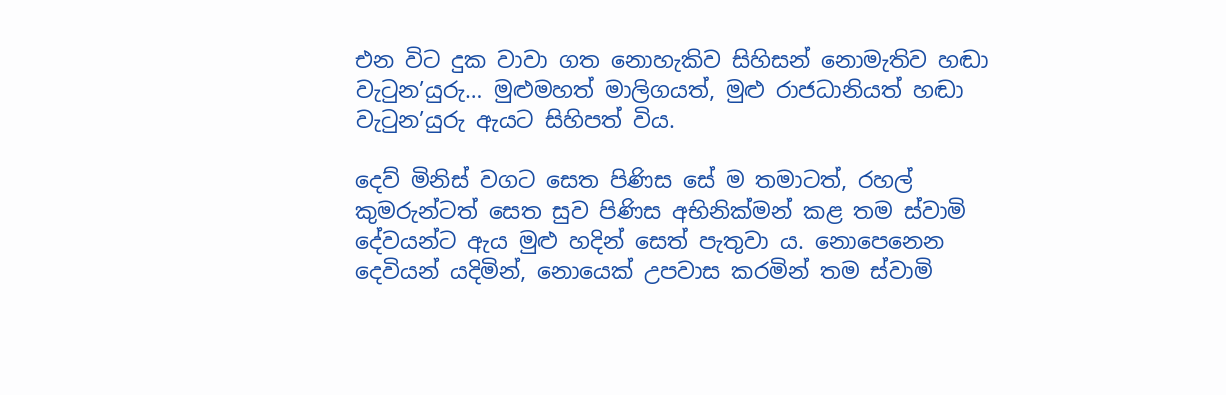එන විට දුක වාවා ගත නොහැකිව සිහිසන් නොමැතිව හඬා වැටුන’යුරු… මුළුමහත් මාලිගයත්, මුළු රාජධානියත් හඬා වැටුන’යුරු ඇයට සිහිපත් විය.

දෙව් මිනිස් වගට සෙත පිණිස සේ ම තමාටත්, රහල් කුමරුන්ටත් සෙත සුව පිණිස අභිනික්මන් කළ තම ස්වාමි දේවයන්ට ඇය මුළු හදින් සෙත් පැතුවා ය. නොපෙනෙන දෙවියන් යදිමින්, නොයෙක් උපවාස කරමින් තම ස්වාමි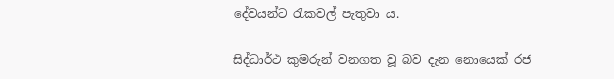දේවයන්ට රැකවල් පැතුවා ය.

සිද්ධාර්ථ කුමරුන් වනගත වූ බව දැන නොයෙක් රජ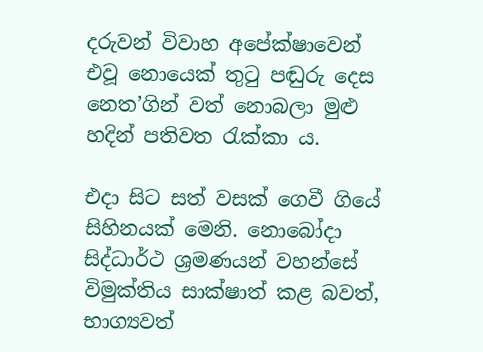දරුවන් විවාහ අපේක්ෂාවෙන් එවූ නොයෙක් තුටු පඬුරු දෙස නෙත’ගින් වත් නොබලා මුළු හදින් පතිවත රැක්කා ය.

එදා සිට සත් වසක් ගෙවී ගියේ සිහිනයක් මෙනි. නොබෝදා සිද්ධාර්ථ ශ්‍රමණයන් වහන්සේ විමුක්තිය සාක්ෂාත් කළ බවත්, භාග්‍යවත්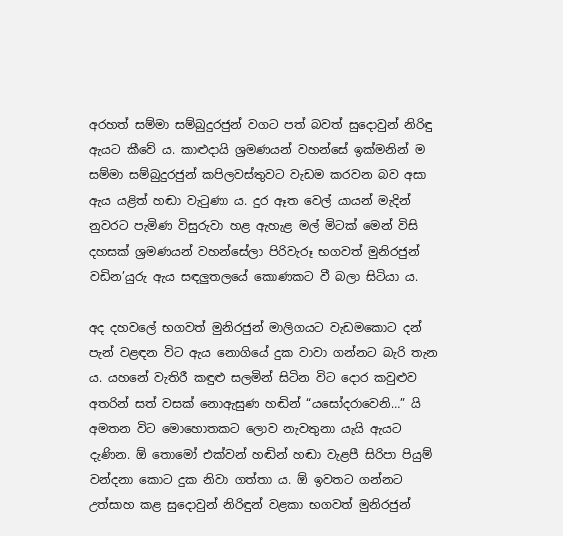අරහත් සම්මා සම්බුදුරජුන් වගට පත් බවත් සුදොවුන් නිරිඳු ඇයට කීවේ ය. කාළුදායි ශ්‍රමණයන් වහන්සේ ඉක්මනින් ම සම්මා සම්බුදුරජුන් කපිලවස්තුවට වැඩම කරවන බව අසා ඇය යළිත් හඬා වැටුණා ය. දුර ඈත වෙල් යායන් මැදින් නුවරට පැමිණ විසුරුවා හළ ඇහැළ මල් මිටක් මෙන් විසි දහසක් ශ්‍රමණයන් වහන්සේලා පිරිවැරූ භගවත් මුනිරජුන් වඩින’යුරු ඇය සඳලුතලයේ කොණකට වී බලා සිටියා ය.

අද දහවලේ භගවත් මුනිරජුන් මාලිගයට වැඩමකොට දන් පැන් වළඳන විට ඇය නොගියේ දුක වාවා ගන්නට බැරි තැන ය. යහනේ වැතිරී කඳුළු සලමින් සිටින විට දොර කවුළුව අතරින් සත් වසක් නොඇසුණ හඬින් “යසෝදරාවෙනි…” යි අමතන විට මොහොතකට ලොව නැවතුනා යැයි ඇයට දැණින. ඕ තොමෝ එක්වන් හඬින් හඬා වැළපී සිරිපා පියුම් වන්දනා කොට දුක නිවා ගත්තා ය. ඕ ඉවතට ගන්නට උත්සාහ කළ සුදොවුන් නිරිඳුන් වළකා භගවත් මුනිරජුන්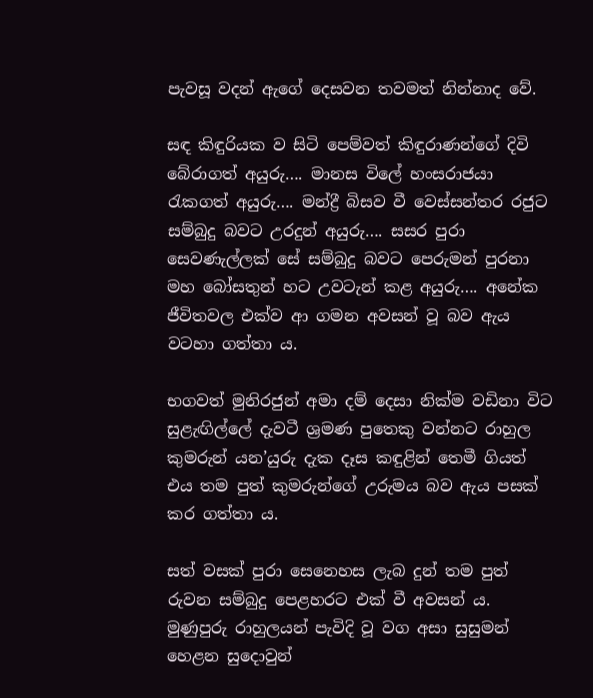පැවසූ වදන් ඇගේ දෙසවන තවමත් නින්නාද වේ.

සඳ කිඳුරියක ව සිටි පෙම්වත් කිඳුරාණන්ගේ දිවි බේරාගත් අයුරු…. මානස විලේ හංසරාජයා රැකගත් අයුරු…. මන්ද්‍රී බිසව වී වෙස්සන්තර රජුට සම්බුදු බවට උරදුන් අයුරු…. සසර පුරා සෙවණැල්ලක් සේ සම්බුදු බවට පෙරුමන් පුරනා මහ බෝසතුන් හට උවටැන් කළ අයුරු…. අනේක ජීවිතවල එක්ව ආ ගමන අවසන් වූ බව ඇය වටහා ගත්තා ය.

භගවත් මුනිරජුන් අමා දම් දෙසා නික්ම වඩිනා විට සුළැඟිල්ලේ දැවටී ශ්‍රමණ පුතෙකු වන්නට රාහුල කුමරුන් යන’යුරු දැක දෑස කඳුළින් තෙමී ගියත් එය තම පුත් කුමරුන්ගේ උරුමය බව ඇය පසක් කර ගත්තා ය.

සත් වසක් පුරා සෙනෙහස ලැබ දුන් තම පුත් රුවන සම්බුදු පෙළහරට එක් වී අවසන් ය. මුණුපුරු රාහුලයන් පැවිදි වූ වග අසා සුසුමන් හෙළන සුදොවුන්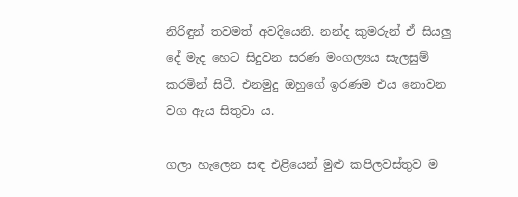නිරිඳුන් තවමත් අවදියෙනි. නන්ද කුමරුන් ඒ සියලු දේ මැද හෙට සිදුවන සරණ මංගල්‍යය සැලසුම් කරමින් සිටී. එනමුදු ඔහුගේ ඉරණම එය නොවන වග ඇය සිතුවා ය.

ගලා හැලෙන සඳ එළියෙන් මුළු කපිලවස්තුව ම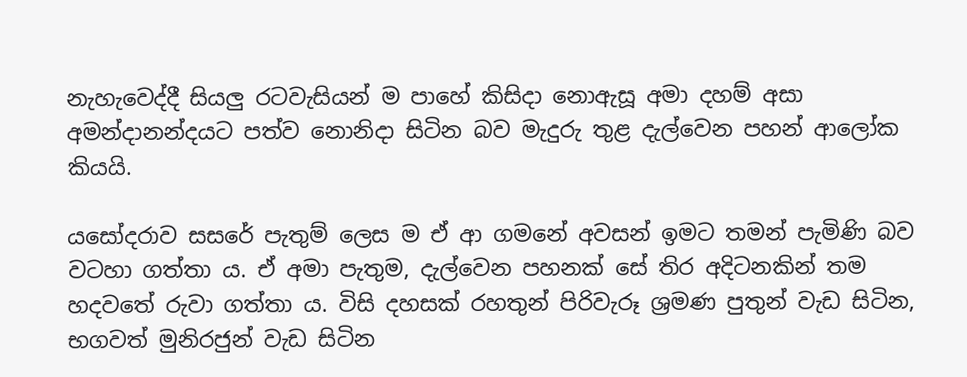නැහැවෙද්දී සියලු රටවැසියන් ම පාහේ කිසිදා නොඇසූ අමා දහම් අසා අමන්දානන්දයට පත්ව නොනිදා සිටින බව මැදුරු තුළ දැල්වෙන පහන් ආලෝක කියයි.

යසෝදරාව සසරේ පැතුම් ලෙස ම ඒ ආ ගමනේ අවසන් ඉමට තමන් පැමිණි බව වටහා ගත්තා ය. ඒ අමා පැතුම, දැල්වෙන පහනක් සේ තිර අදිටනකින් තම හදවතේ රුවා ගත්තා ය. විසි දහසක් රහතුන් පිරිවැරූ ශ්‍රමණ පුතුන් වැඩ සිටින, භගවත් මුනිරජුන් වැඩ සිටින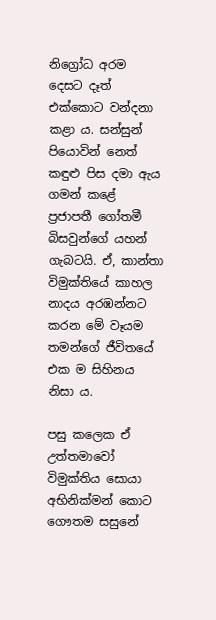නිග්‍රෝධ අරම දෙසට දෑත් එක්කොට වන්දනා කළා ය. සන්සුන් පියොවින් නෙත් කඳුළු පිස දමා ඇය ගමන් කළේ ප්‍රජාපතී ගෝතමී බිසවුන්ගේ යහන් ගැබටයි. ඒ, කාන්තා විමුක්තියේ කාහල නාදය අරඹන්නට කරන මේ වෑයම තමන්ගේ ජීවිතයේ එක ම සිහිනය නිසා ය.

පසු කලෙක ඒ උත්තමාවෝ විමුක්තිය සොයා අභිනික්මන් කොට ගෞතම සසුනේ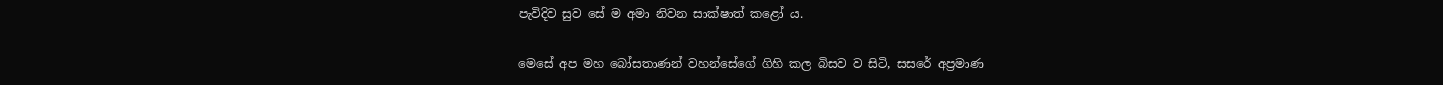පැවිදිව සුව සේ ම අමා නිවන සාක්ෂාත් කළෝ ය.

මෙසේ අප මහ බෝසතාණන් වහන්සේගේ ගිහි කල බිසව ව සිටි, සසරේ අප්‍රමාණ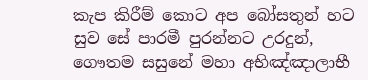කැප කිරීම් කොට අප බෝසතුන් හට සුව සේ පාරමී පුරන්නට උරදුන්, ගෞතම සසුනේ මහා අභිඤ්ඤාලාභී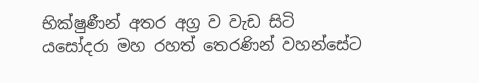භික්ෂුණීන් අතර අග්‍ර ව වැඩ සිටි යසෝදරා මහ රහත් තෙරණින් වහන්සේට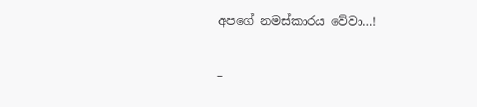අපගේ නමස්කාරය වේවා…!

–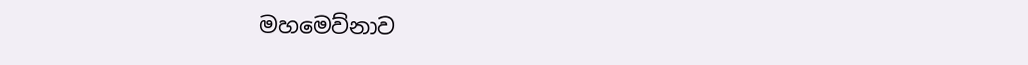මහමෙව්නාව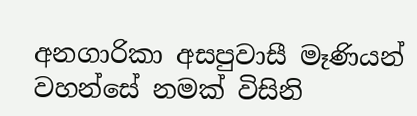අනගාරිකා අසපුවාසී මෑණියන් වහන්සේ නමක් විසිනි